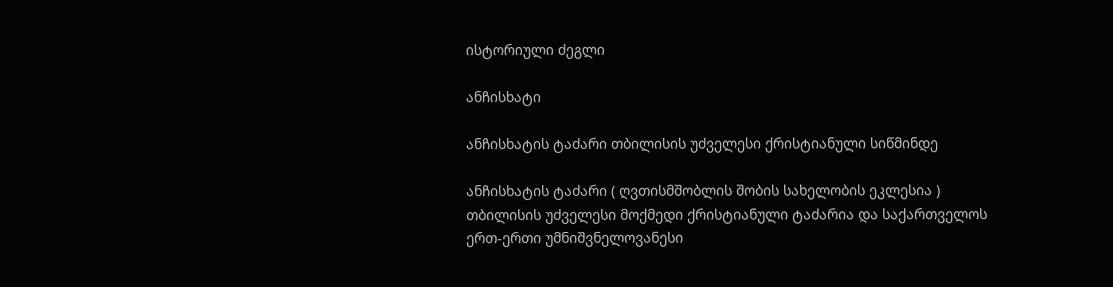ისტორიული ძეგლი

ანჩისხატი

ანჩისხატის ტაძარი თბილისის უძველესი ქრისტიანული სიწმინდე

ანჩისხატის ტაძარი ( ღვთისმშობლის შობის სახელობის ეკლესია ) თბილისის უძველესი მოქმედი ქრისტიანული ტაძარია და საქართველოს ერთ-ერთი უმნიშვნელოვანესი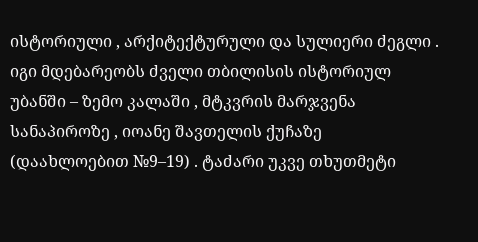ისტორიული , არქიტექტურული და სულიერი ძეგლი . იგი მდებარეობს ძველი თბილისის ისტორიულ უბანში – ზემო კალაში , მტკვრის მარჯვენა სანაპიროზე , იოანე შავთელის ქუჩაზე (დაახლოებით №9–19) . ტაძარი უკვე თხუთმეტი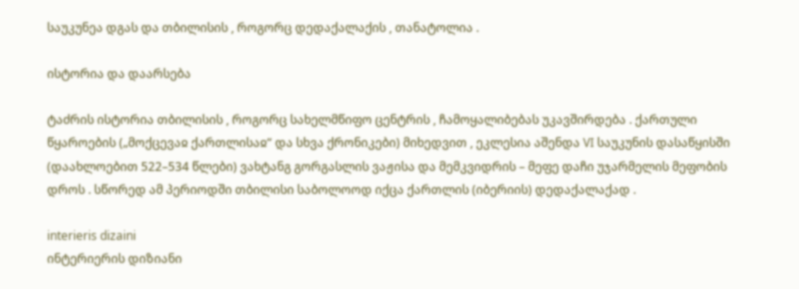საუკუნეა დგას და თბილისის , როგორც დედაქალაქის , თანატოლია .

ისტორია და დაარსება

ტაძრის ისტორია თბილისის , როგორც სახელმწიფო ცენტრის , ჩამოყალიბებას უკავშირდება . ქართული წყაროების („მოქცევაჲ ქართლისაჲ“ და სხვა ქრონიკები) მიხედვით , ეკლესია აშენდა VI საუკუნის დასაწყისში (დაახლოებით 522–534 წლები) ვახტანგ გორგასლის ვაჟისა და მემკვიდრის – მეფე დაჩი უჯარმელის მეფობის დროს . სწორედ ამ პერიოდში თბილისი საბოლოოდ იქცა ქართლის (იბერიის) დედაქალაქად .

interieris dizaini
ინტერიერის დიზიანი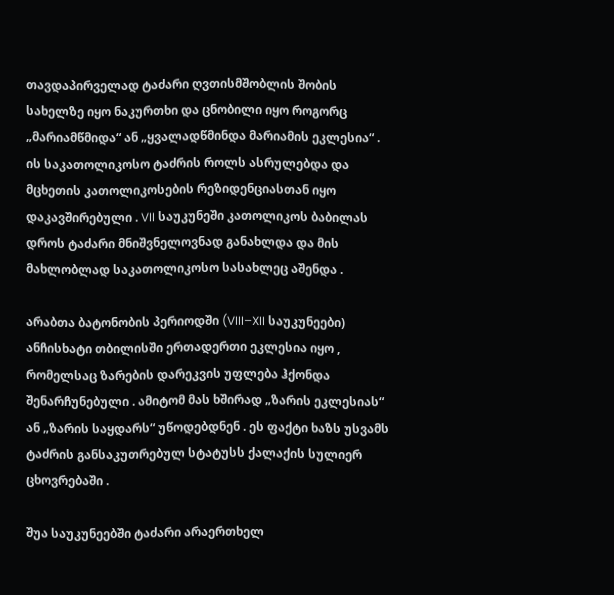თავდაპირველად ტაძარი ღვთისმშობლის შობის სახელზე იყო ნაკურთხი და ცნობილი იყო როგორც „მარიამწმიდა“ ან „ყვალადწმინდა მარიამის ეკლესია“ . ის საკათოლიკოსო ტაძრის როლს ასრულებდა და მცხეთის კათოლიკოსების რეზიდენციასთან იყო დაკავშირებული . VII საუკუნეში კათოლიკოს ბაბილას დროს ტაძარი მნიშვნელოვნად განახლდა და მის მახლობლად საკათოლიკოსო სასახლეც აშენდა .

არაბთა ბატონობის პერიოდში (VIII–XII საუკუნეები) ანჩისხატი თბილისში ერთადერთი ეკლესია იყო , რომელსაც ზარების დარეკვის უფლება ჰქონდა შენარჩუნებული . ამიტომ მას ხშირად „ზარის ეკლესიას“ ან „ზარის საყდარს“ უწოდებდნენ . ეს ფაქტი ხაზს უსვამს ტაძრის განსაკუთრებულ სტატუსს ქალაქის სულიერ ცხოვრებაში .

შუა საუკუნეებში ტაძარი არაერთხელ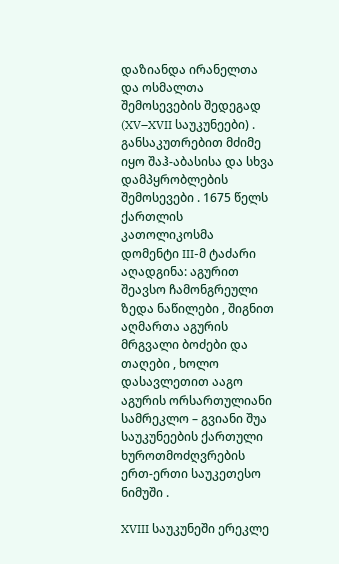დაზიანდა ირანელთა და ოსმალთა შემოსევების შედეგად (XV–XVII საუკუნეები) . განსაკუთრებით მძიმე იყო შაჰ-აბასისა და სხვა დამპყრობლების შემოსევები . 1675 წელს ქართლის კათოლიკოსმა დომენტი III-მ ტაძარი აღადგინა: აგურით შეავსო ჩამონგრეული ზედა ნაწილები , შიგნით აღმართა აგურის მრგვალი ბოძები და თაღები , ხოლო დასავლეთით ააგო აგურის ორსართულიანი სამრეკლო – გვიანი შუა საუკუნეების ქართული ხუროთმოძღვრების ერთ-ერთი საუკეთესო ნიმუში .

XVIII საუკუნეში ერეკლე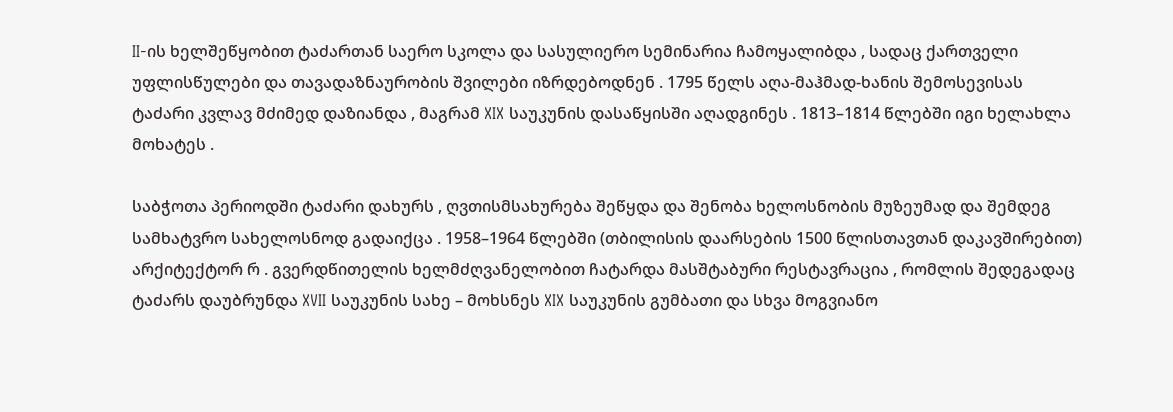II-ის ხელშეწყობით ტაძართან საერო სკოლა და სასულიერო სემინარია ჩამოყალიბდა , სადაც ქართველი უფლისწულები და თავადაზნაურობის შვილები იზრდებოდნენ . 1795 წელს აღა-მაჰმად-ხანის შემოსევისას ტაძარი კვლავ მძიმედ დაზიანდა , მაგრამ XIX საუკუნის დასაწყისში აღადგინეს . 1813–1814 წლებში იგი ხელახლა მოხატეს .

საბჭოთა პერიოდში ტაძარი დახურს , ღვთისმსახურება შეწყდა და შენობა ხელოსნობის მუზეუმად და შემდეგ სამხატვრო სახელოსნოდ გადაიქცა . 1958–1964 წლებში (თბილისის დაარსების 1500 წლისთავთან დაკავშირებით) არქიტექტორ რ . გვერდწითელის ხელმძღვანელობით ჩატარდა მასშტაბური რესტავრაცია , რომლის შედეგადაც ტაძარს დაუბრუნდა XVII საუკუნის სახე – მოხსნეს XIX საუკუნის გუმბათი და სხვა მოგვიანო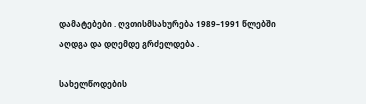დამატებები . ღვთისმსახურება 1989–1991 წლებში აღდგა და დღემდე გრძელდება .

სახელწოდების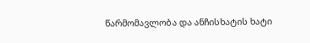წარმომავლობა და ანჩისხატის ხატი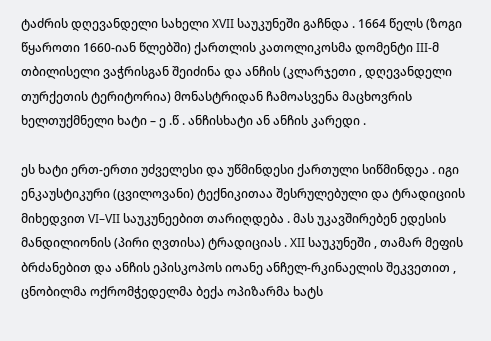ტაძრის დღევანდელი სახელი XVII საუკუნეში გაჩნდა . 1664 წელს (ზოგი წყაროთი 1660-იან წლებში) ქართლის კათოლიკოსმა დომენტი III-მ თბილისელი ვაჭრისგან შეიძინა და ანჩის (კლარჯეთი , დღევანდელი თურქეთის ტერიტორია) მონასტრიდან ჩამოასვენა მაცხოვრის ხელთუქმნელი ხატი – ე .წ . ანჩისხატი ან ანჩის კარედი .

ეს ხატი ერთ-ერთი უძველესი და უწმინდესი ქართული სიწმინდეა . იგი ენკაუსტიკური (ცვილოვანი) ტექნიკითაა შესრულებული და ტრადიციის მიხედვით VI–VII საუკუნეებით თარიღდება . მას უკავშირებენ ედესის მანდილიონის (პირი ღვთისა) ტრადიციას . XII საუკუნეში , თამარ მეფის ბრძანებით და ანჩის ეპისკოპოს იოანე ანჩელ-რკინაელის შეკვეთით , ცნობილმა ოქრომჭედელმა ბექა ოპიზარმა ხატს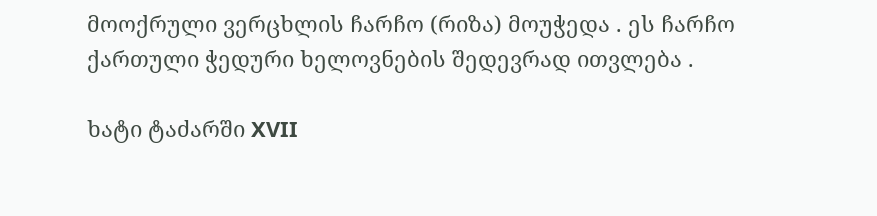მოოქრული ვერცხლის ჩარჩო (რიზა) მოუჭედა . ეს ჩარჩო ქართული ჭედური ხელოვნების შედევრად ითვლება .

ხატი ტაძარში XVII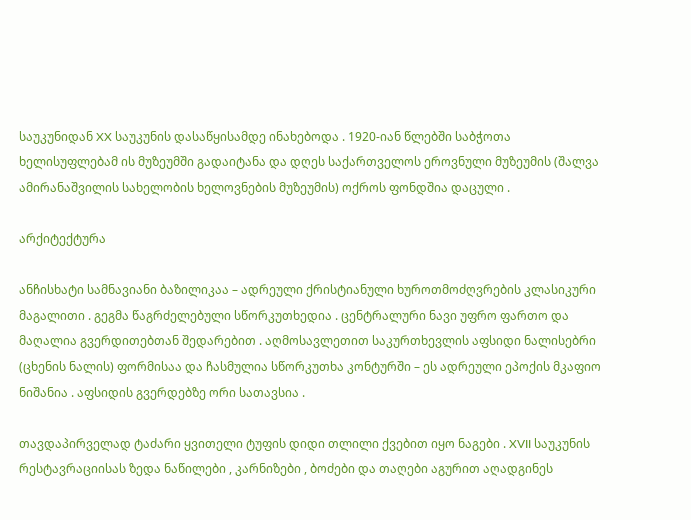საუკუნიდან XX საუკუნის დასაწყისამდე ინახებოდა . 1920-იან წლებში საბჭოთა ხელისუფლებამ ის მუზეუმში გადაიტანა და დღეს საქართველოს ეროვნული მუზეუმის (შალვა ამირანაშვილის სახელობის ხელოვნების მუზეუმის) ოქროს ფონდშია დაცული .

არქიტექტურა

ანჩისხატი სამნავიანი ბაზილიკაა – ადრეული ქრისტიანული ხუროთმოძღვრების კლასიკური მაგალითი . გეგმა წაგრძელებული სწორკუთხედია . ცენტრალური ნავი უფრო ფართო და მაღალია გვერდითებთან შედარებით . აღმოსავლეთით საკურთხევლის აფსიდი ნალისებრი (ცხენის ნალის) ფორმისაა და ჩასმულია სწორკუთხა კონტურში – ეს ადრეული ეპოქის მკაფიო ნიშანია . აფსიდის გვერდებზე ორი სათავსია .

თავდაპირველად ტაძარი ყვითელი ტუფის დიდი თლილი ქვებით იყო ნაგები . XVII საუკუნის რესტავრაციისას ზედა ნაწილები , კარნიზები , ბოძები და თაღები აგურით აღადგინეს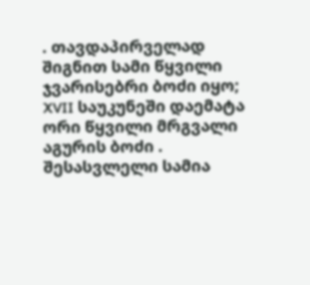. თავდაპირველად შიგნით სამი წყვილი ჯვარისებრი ბოძი იყო; XVII საუკუნეში დაემატა ორი წყვილი მრგვალი აგურის ბოძი . შესასვლელი სამია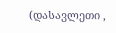(დასავლეთი ,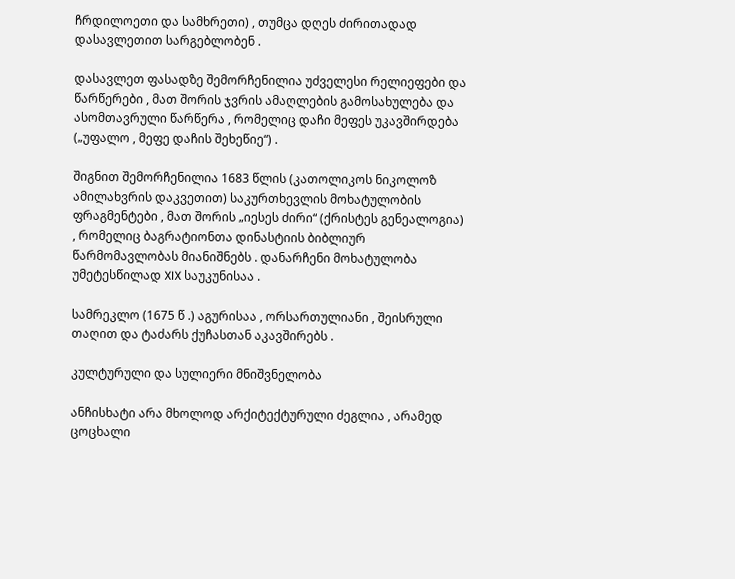ჩრდილოეთი და სამხრეთი) , თუმცა დღეს ძირითადად დასავლეთით სარგებლობენ .

დასავლეთ ფასადზე შემორჩენილია უძველესი რელიეფები და წარწერები , მათ შორის ჯვრის ამაღლების გამოსახულება და ასომთავრული წარწერა , რომელიც დაჩი მეფეს უკავშირდება („უფალო , მეფე დაჩის შეხეწიე“) .

შიგნით შემორჩენილია 1683 წლის (კათოლიკოს ნიკოლოზ ამილახვრის დაკვეთით) საკურთხევლის მოხატულობის ფრაგმენტები , მათ შორის „იესეს ძირი“ (ქრისტეს გენეალოგია) , რომელიც ბაგრატიონთა დინასტიის ბიბლიურ წარმომავლობას მიანიშნებს . დანარჩენი მოხატულობა უმეტესწილად XIX საუკუნისაა .

სამრეკლო (1675 წ .) აგურისაა , ორსართულიანი , შეისრული თაღით და ტაძარს ქუჩასთან აკავშირებს .

კულტურული და სულიერი მნიშვნელობა

ანჩისხატი არა მხოლოდ არქიტექტურული ძეგლია , არამედ ცოცხალი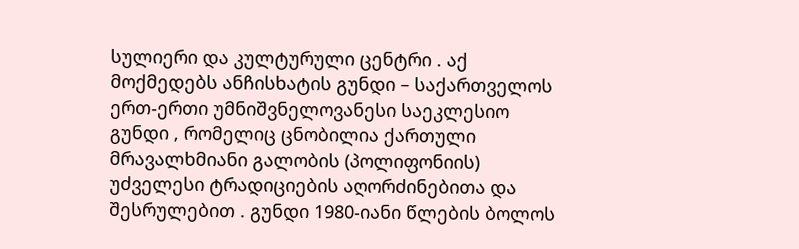სულიერი და კულტურული ცენტრი . აქ მოქმედებს ანჩისხატის გუნდი – საქართველოს ერთ-ერთი უმნიშვნელოვანესი საეკლესიო გუნდი , რომელიც ცნობილია ქართული მრავალხმიანი გალობის (პოლიფონიის) უძველესი ტრადიციების აღორძინებითა და შესრულებით . გუნდი 1980-იანი წლების ბოლოს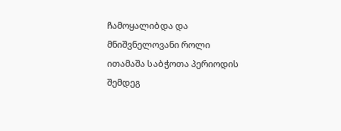ჩამოყალიბდა და მნიშვნელოვანი როლი ითამაშა საბჭოთა პერიოდის შემდეგ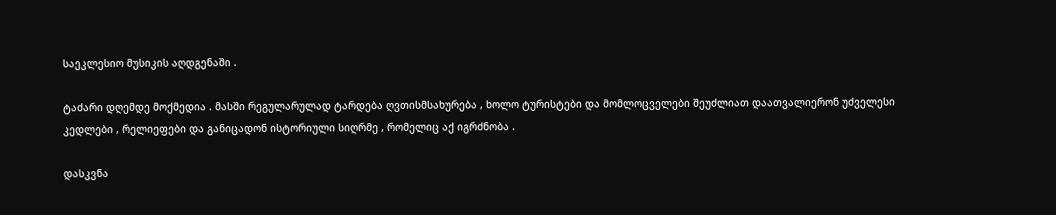საეკლესიო მუსიკის აღდგენაში .

ტაძარი დღემდე მოქმედია . მასში რეგულარულად ტარდება ღვთისმსახურება , ხოლო ტურისტები და მომლოცველები შეუძლიათ დაათვალიერონ უძველესი კედლები , რელიეფები და განიცადონ ისტორიული სიღრმე , რომელიც აქ იგრძნობა .

დასკვნა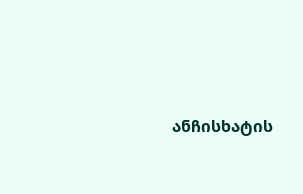ანჩისხატის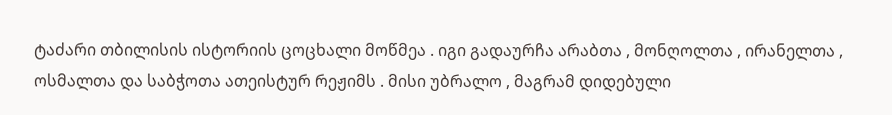ტაძარი თბილისის ისტორიის ცოცხალი მოწმეა . იგი გადაურჩა არაბთა , მონღოლთა , ირანელთა , ოსმალთა და საბჭოთა ათეისტურ რეჟიმს . მისი უბრალო , მაგრამ დიდებული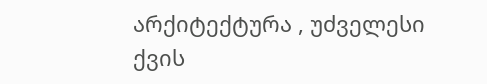არქიტექტურა , უძველესი ქვის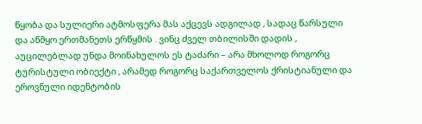წყობა და სულიერი ატმოსფერა მას აქცევს ადგილად , სადაც წარსული და აწმყო ერთმანეთს ერწყმის . ვინც ძველ თბილისში დადის , აუცილებლად უნდა მოინახულოს ეს ტაძარი – არა მხოლოდ როგორც ტურისტული ობიექტი , არამედ როგორც საქართველოს ქრისტიანული და ეროვნული იდენტობის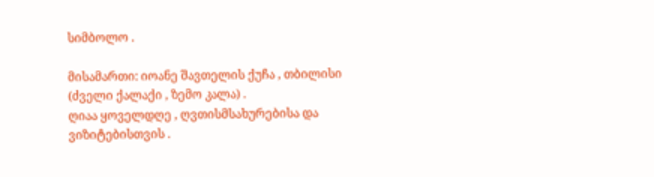სიმბოლო .

მისამართი: იოანე შავთელის ქუჩა , თბილისი (ძველი ქალაქი , ზემო კალა) .
ღიაა ყოველდღე , ღვთისმსახურებისა და ვიზიტებისთვის .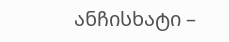ანჩისხატი –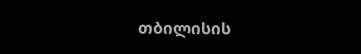თბილისის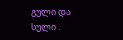გული და სული .